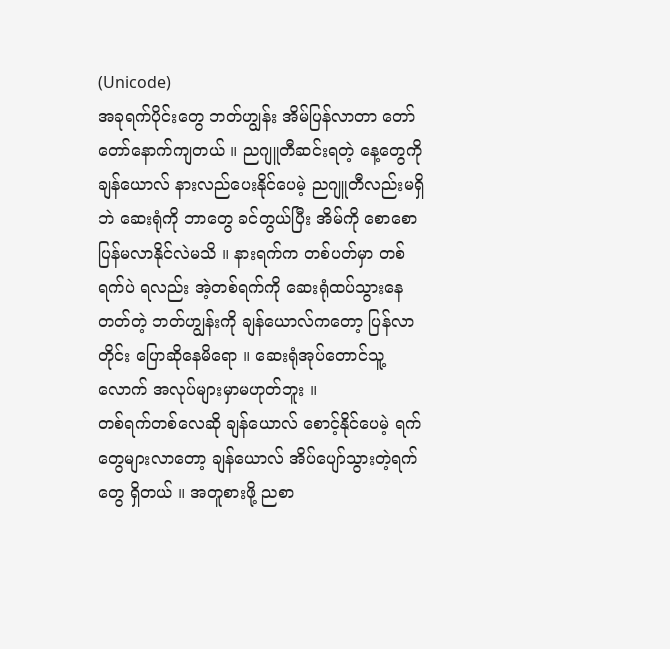(Unicode)
အခုရက်ပိုင်းတွေ ဘတ်ဟျွန်း အိမ်ပြန်လာတာ တော်တော်နောက်ကျတယ် ။ ညဂျူတီဆင်းရတဲ့ နေ့တွေကို ချန်ယောလ် နားလည်ပေးနိုင်ပေမဲ့ ညဂျူတီလည်းမရှိဘဲ ဆေးရုံကို ဘာတွေ ခင်တွယ်ပြီး အိမ်ကို စောစောပြန်မလာနိုင်လဲမသိ ။ နားရက်က တစ်ပတ်မှာ တစ်ရက်ပဲ ရလည်း အဲ့တစ်ရက်ကို ဆေးရုံထပ်သွားနေတတ်တဲ့ ဘတ်ဟျွန်းကို ချန်ယောလ်ကတော့ ပြန်လာတိုင်း ပြောဆိုနေမိရော ။ ဆေးရုံအုပ်တောင်သူ့လောက် အလုပ်များမှာမဟုတ်ဘူး ။
တစ်ရက်တစ်လေဆို ချန်ယောလ် စောင့်နိုင်ပေမဲ့ ရက်တွေများလာတော့ ချန်ယောလ် အိပ်ပျော်သွားတဲ့ရက်တွေ ရှိတယ် ။ အတူစားဖို့ ညစာ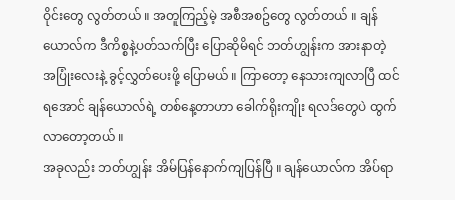ဝိုင်းတွေ လွတ်တယ် ။ အတူကြည့်မဲ့ အစီအစဥ်တွေ လွတ်တယ် ။ ချန်ယောလ်က ဒီကိစ္စနဲ့ပတ်သက်ပြီး ပြောဆိုမိရင် ဘတ်ဟျွန်းက အားနာတဲ့ အပြုံးလေးနဲ့ ခွင့်လွှတ်ပေးဖို့ ပြောမယ် ။ ကြာတော့ နေသားကျလာပြီ ထင်ရအောင် ချန်ယောလ်ရဲ့ တစ်နေ့တာဟာ ခေါက်ရိုးကျိုး ရလဒ်တွေပဲ ထွက်လာတော့တယ် ။
အခုလည်း ဘတ်ဟျွန်း အိမ်ပြန်နောက်ကျပြန်ပြီ ။ ချန်ယောလ်က အိပ်ရာ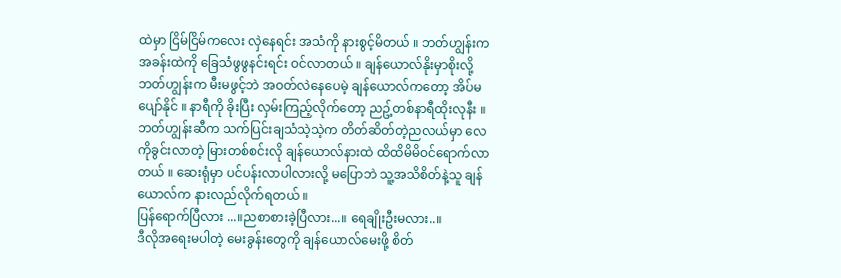ထဲမှာ ငြိမ်ငြိမ်ကလေး လှဲနေရင်း အသံကို နားစွင့်မိတယ် ။ ဘတ်ဟျွန်းက အခန်းထဲကို ခြေသံဖွဖွနင်းရင်း ဝင်လာတယ် ။ ချန်ယောလ်နိုးမှာစိုးလို့ ဘတ်ဟျွန်းက မီးမဖွင့်ဘဲ အဝတ်လဲနေပေမဲ့ ချန်ယောလ်ကတော့ အိပ်မပျော်နိုင် ။ နာရီကို ခိုးပြီး လှမ်းကြည့်လိုက်တော့ ညဥ့်တစ်နာရီထိုးလုနီး ။
ဘတ်ဟျွန်းဆီက သက်ပြင်းချသံသဲ့သဲ့က တိတ်ဆိတ်တဲ့ညလယ်မှာ လေကိုခွင်းလာတဲ့ မြားတစ်စင်းလို ချန်ယောလ်နားထဲ ထိထိမိမိဝင်ရောက်လာတယ် ။ ဆေးရုံမှာ ပင်ပန်းလာပါလားလို့ မပြောဘဲ သူ့အသိစိတ်နဲ့သူ ချန်ယောလ်က နားလည်လိုက်ရတယ် ။
ပြန်ရောက်ပြီလား ...။ညစာစားခဲ့ပြီလား...။ ရေချိုးဦးမလား..။
ဒီလိုအရေးမပါတဲ့ မေးခွန်းတွေကို ချန်ယောလ်မေးဖို့ စိတ်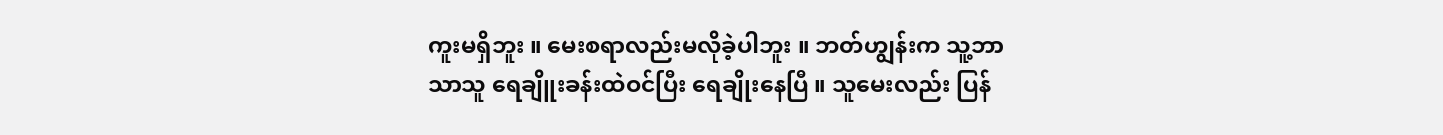ကူးမရှိဘူး ။ မေးစရာလည်းမလိုခဲ့ပါဘူး ။ ဘတ်ဟျွန်းက သူ့ဘာသာသူ ရေချိူးခန်းထဲဝင်ပြီး ရေချိုးနေပြီ ။ သူမေးလည်း ပြန်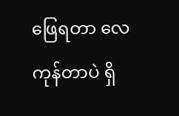ဖြေရတာ လေကုန်တာပဲ ရှိ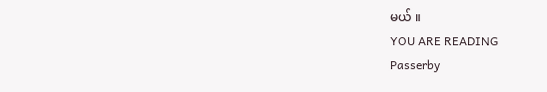မယ် ။
YOU ARE READING
Passerby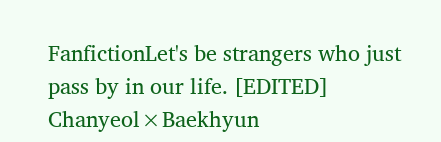FanfictionLet's be strangers who just pass by in our life. [EDITED] Chanyeol×Baekhyun